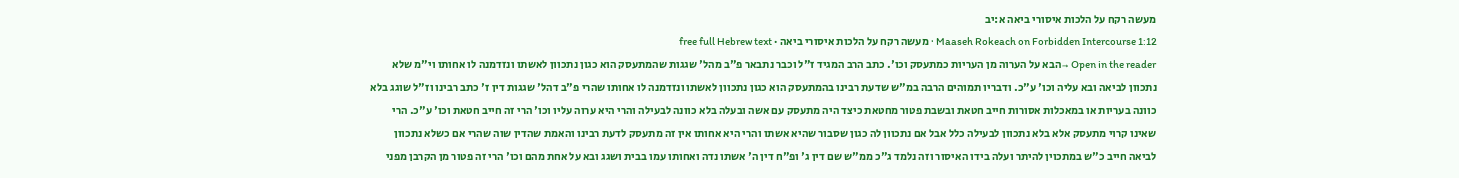מעשה רקח על הלכות איסורי ביאה א:יב
Maaseh Rokeach on Forbidden Intercourse 1:12 · מעשה רקח על הלכות איסורי ביאה · free full Hebrew text
Open in the reader →הבא על הערוה מן העריות כמתעסק וכו'. כתב הרב המגיד ז"ל וכבר נתבאר פ"ב מהל' שגגות שהמתעסק הוא כגון נתכוון לאשתו ונזדמנה לו אחותו וי"מ שלא נתכוון לביאה ובא עליה וכו' ע"כ. ודבריו תמוהים הרבה במ"ש שדעת רבינו בהמתעסק הוא כגון נתכוון לאשתו ונזדמנה לו אחותו שהרי פ"ב דהל' שגגות דין ז' כתב רבינו וז"ל שוגג בלא כוונה בעריות או במאכלות אסורות חייב חטאת ובשבת פטור מחטאת כיצד היה מתעסק עם אשה ובעלה בלא כוונה לבעילה והרי היא ערוה עליו וכו' הרי זה חייב חטאת וכו' ע"כ. הרי שאינו קרוי מתעסק אלא בלא נתכוון לבעילה כלל אבל אם נתכוון לה כגון שסבור שהיא אשתו והרי היא אחותו אין זה מתעסק לדעת רבינו והאמת שהדין שוה שהרי אם כשלא נתכוון לביאה חייב כ"ש במתכוין להיתר ועלה בידו האיסור וזה נלמד ג"כ ממ"ש שם דין ג' ופ"ח דין ה' אשתו נדה ואחותו עמו בבית ושגג ובא על אחת מהם וכו' הרי זה פטור מן הקרבן מפני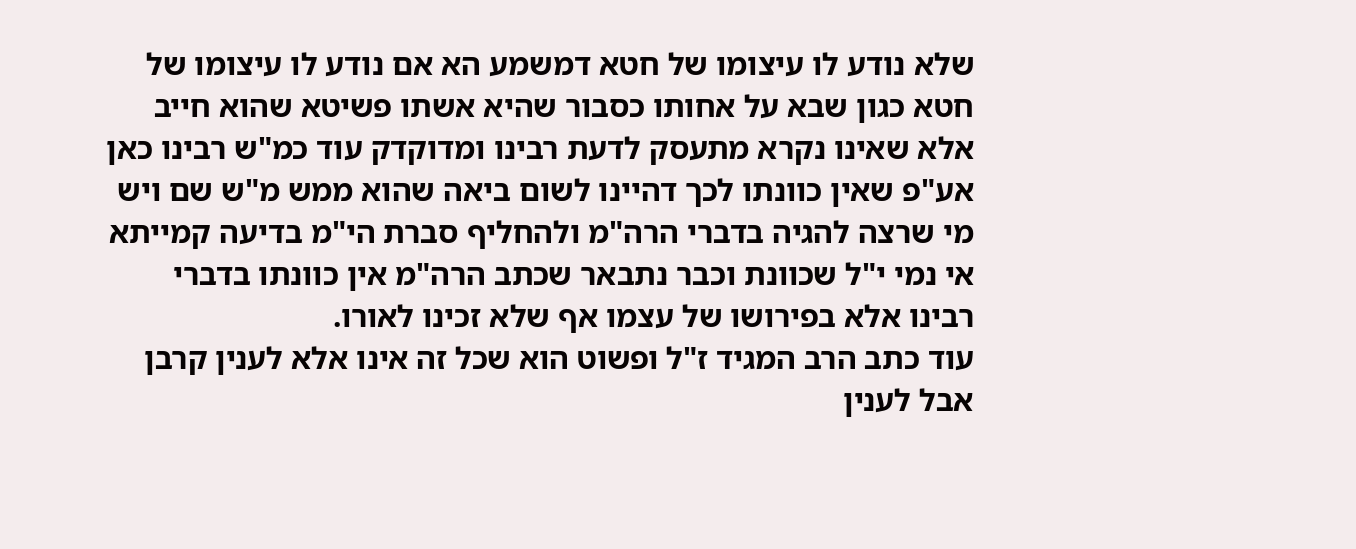שלא נודע לו עיצומו של חטא דמשמע הא אם נודע לו עיצומו של חטא כגון שבא על אחותו כסבור שהיא אשתו פשיטא שהוא חייב אלא שאינו נקרא מתעסק לדעת רבינו ומדוקדק עוד כמ"ש רבינו כאן אע"פ שאין כוונתו לכך דהיינו לשום ביאה שהוא ממש מ"ש שם ויש מי שרצה להגיה בדברי הרה"מ ולהחליף סברת הי"מ בדיעה קמייתא אי נמי י"ל שכוונת וכבר נתבאר שכתב הרה"מ אין כוונתו בדברי רבינו אלא בפירושו של עצמו אף שלא זכינו לאורו.
עוד כתב הרב המגיד ז"ל ופשוט הוא שכל זה אינו אלא לענין קרבן אבל לענין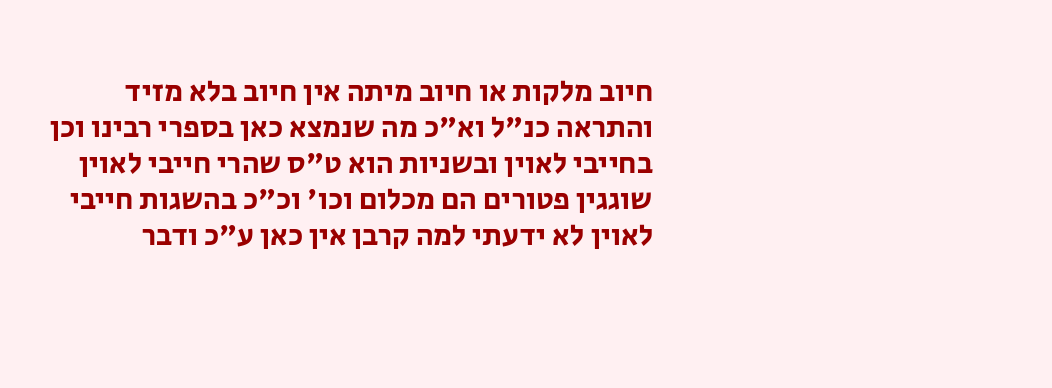חיוב מלקות או חיוב מיתה אין חיוב בלא מזיד והתראה כנ"ל וא"כ מה שנמצא כאן בספרי רבינו וכן בחייבי לאוין ובשניות הוא ט"ס שהרי חייבי לאוין שוגגין פטורים הם מכלום וכו' וכ"כ בהשגות חייבי לאוין לא ידעתי למה קרבן אין כאן ע"כ ודבר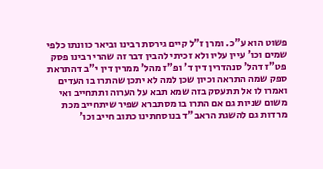פשוט הוא ע"כ. ומרן ז"ל קיים גירסת רבינו וביאר כוונתו כלפי שמים וכו' עיין עליו ולא זכיתי להבין דבר זה שהרי רבינו פסק פט"ז דהל' סנהדרין דין ד' ופ"ז מהל' ממרין דין י"ב דהתראת ספק שמה התראה וכיון שכן למה לא יתכן שהתרו בו העדים ואמרו לו אל תתעסק בזה שמא תבא על הערוה ותתחייב ואי משום שניות גם אם התרו בו מסתברא שפיר שיתחייב מכת מרדות גם להשגת הראב"ד בנוסחתינו כתוב חייב וכו'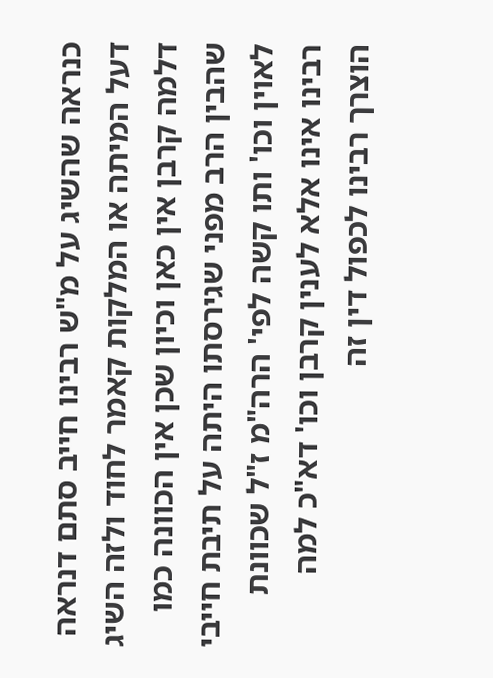כנראה שהשיג על מ"ש רבינו חייב סתם דנראה דעל המיתה או המלקות קאמר לחוד ולזה השיג דלמה קרבן אין כאן וכיון שכן אין הכוונה כמו שהבין הרב מפני שגירסתו היתה על תיבת חייבי לאוין וכו' ותו קשה לפי' הרה"מ ז"ל שכוונת רבינו אינו אלא לענין קרבן וכו' דא"כ למה הוצרך רבינו לכפול דין זה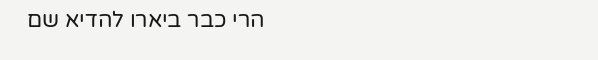הרי כבר ביארו להדיא שם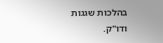בהלכות שגגות ודו"ק.